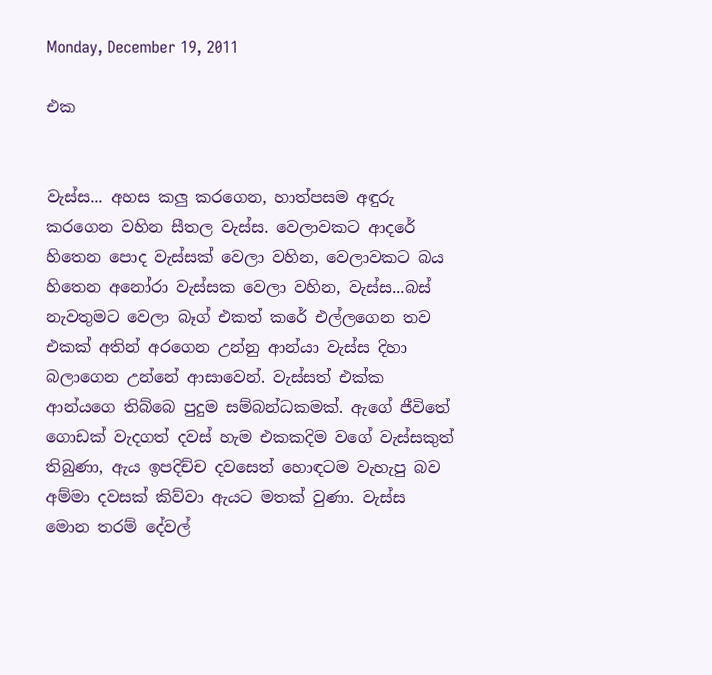Monday, December 19, 2011

එක


වැස්ස... අහස කලු කරගෙන, හාත්පසම අඳුරු කරගෙන වහින සීතල වැස්ස. වෙලාවකට ආදරේ හිතෙන පොද වැස්සක් වෙලා වහින, වෙලාවකට බය හිතෙන අනෝරා වැස්සක වෙලා වහින, වැස්ස...බස් නැවතුමට වෙලා බෑග් එකත් කරේ එල්ලගෙන තව එකක් අතින් අරගෙන උන්නු ආන්යා වැස්ස දිහා බලාගෙන උන්නේ ආසාවෙන්. වැස්සත් එක්ක ආන්යගෙ තිබ්බෙ පුදුම සම්බන්ධකමක්. ඇගේ ජීවිතේ ගොඩක් වැදගත් දවස් හැම එකකදිම වගේ වැස්සකුත් තිබුණා, ඇය ඉපදිච්ච දවසෙත් හොඳටම වැහැපු බව අම්මා දවසක් කිව්වා ඇයට මතක් වුණා. වැස්ස මොන තරම් දේවල්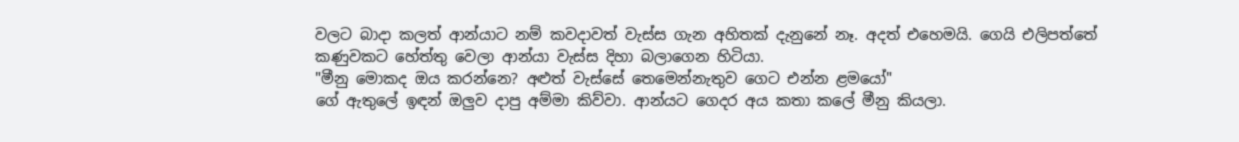වලට බාදා කලත් ආන්යාට නම් කවදාවත් වැස්ස ගැන අහිතක් දැනුනේ නෑ. අදත් එහෙමයි. ගෙයි එලිපත්තේ කණුවකට හේත්තු වෙලා ආන්යා වැස්ස දිහා බලාගෙන හිටියා.
"මීනු මොකද ඔය කරන්නෙ? අළුත් වැස්සේ තෙමෙන්නැතුව ගෙට එන්න ළමයෝ"
ගේ ඇතුලේ ඉඳන් ඔලුව දාපු අම්මා කිව්වා. ආන්යට ගෙදර අය කතා කලේ මීනු කියලා.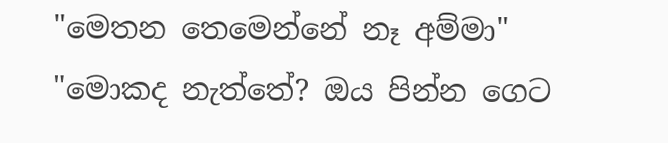"මෙතන තෙමෙන්නේ නෑ අම්මා"
"මොකද නැත්තේ? ඔය පින්න ගෙට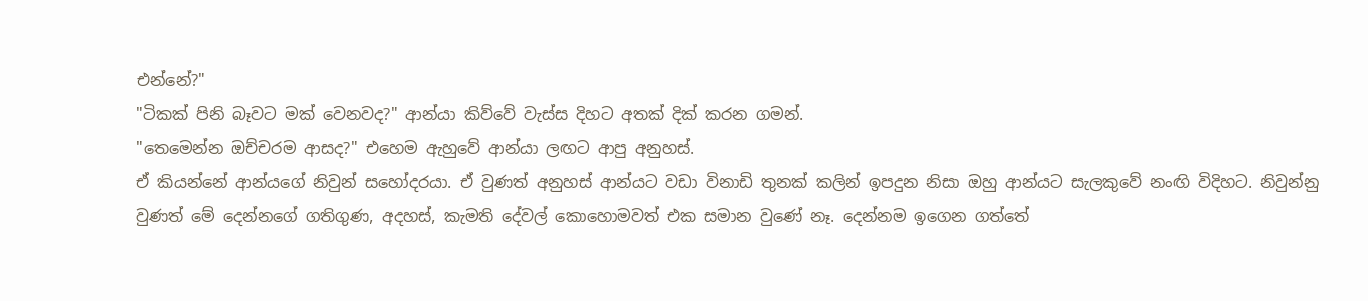එන්නේ?"
"ටිකක් පිනි බෑවට මක් වෙනවද?" ආන්යා කිව්වේ වැස්ස දිහට අතක් දික් කරන ගමන්.
"තෙමෙන්න ඔච්චරම ආසද?" එහෙම ඇහුවේ ආන්යා ලඟට ආපු අනුහස්.
ඒ කියන්නේ ආන්යගේ නිවුන් සහෝදරයා. ඒ වුණත් අනුහස් ආන්යට වඩා විනාඩි තුනක් කලින් ඉපදුන නිසා ඔහු ආන්යට සැලකුවේ නංඟි විදිහට. නිවුන්නු වුණත් මේ දෙන්නගේ ගතිගුණ, අදහස්, කැමති දේවල් කොහොමවත් එක සමාන වුණේ නෑ. දෙන්නම ඉගෙන ගත්තේ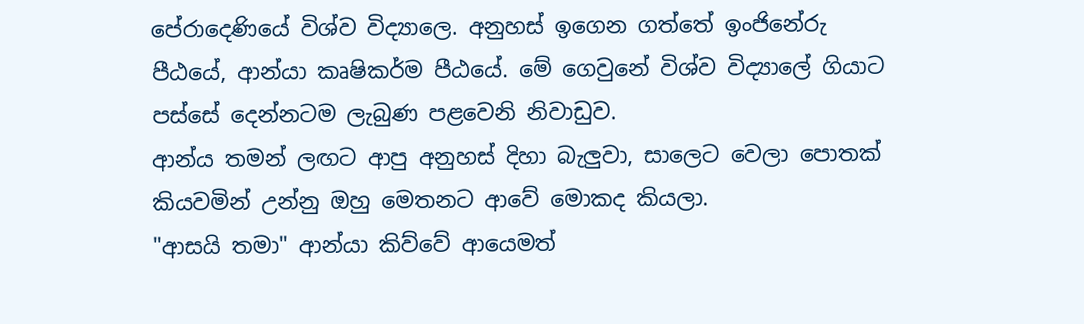පේරාදෙණියේ විශ්ව විද්‍යාලෙ. අනුහස් ඉගෙන ගත්තේ ඉංජිනේරු පීඨයේ, ආන්යා කෘෂිකර්ම පීඨයේ. මේ ගෙවුනේ විශ්ව විද්‍යාලේ ගියාට පස්සේ දෙන්නටම ලැබුණ පළවෙනි නිවාඩුව.
ආන්ය තමන් ලඟට ආපු අනුහස් දිහා බැලුවා, සාලෙට වෙලා පොතක් කියවමින් උන්නු ඔහු මෙතනට ආවේ මොකද කියලා.
"ආසයි තමා" ආන්යා කිව්වේ ආයෙමත්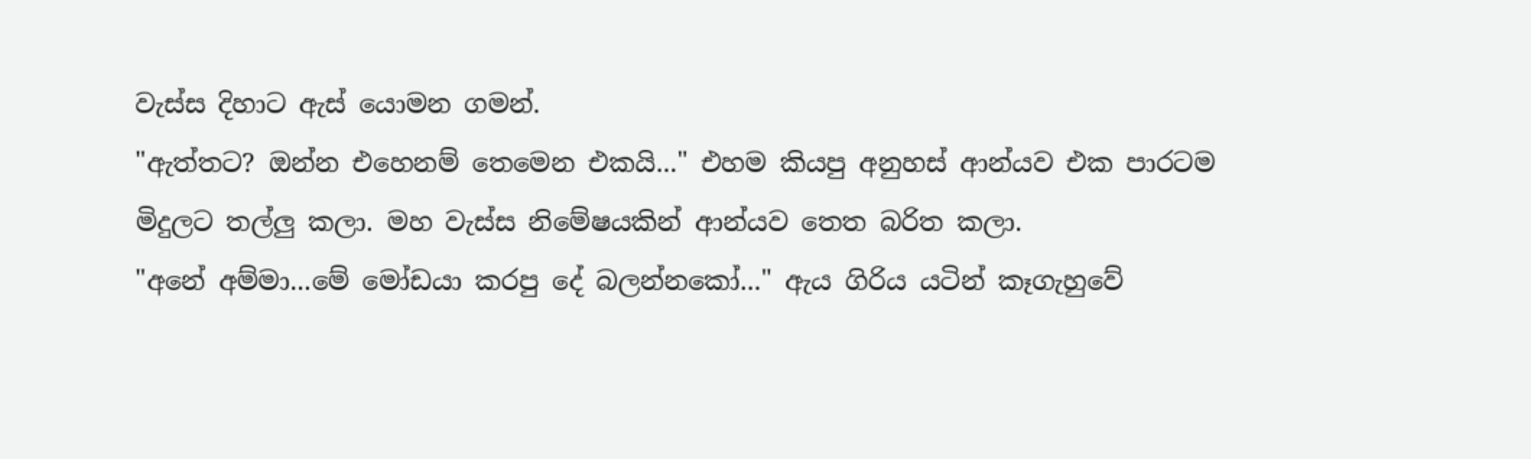වැස්ස දිහාට ඇස් යොමන ගමන්.
"ඇත්තට? ඔන්න එහෙනම් තෙමෙන එකයි..." එහම කියපු අනුහස් ආන්යව එක පාරටම මිදුලට තල්ලු කලා. මහ වැස්ස නිමේෂයකින් ආන්යව තෙත බරිත කලා.
"අනේ අම්මා...මේ මෝඩයා කරපු දේ බලන්නකෝ..." ඇය ගිරිය යටින් කෑගැහුවේ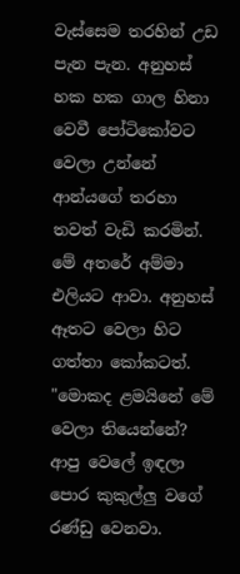වැස්සෙම තරහින් උඩ පැන පැන. අනුහස් හක හක ගාල හිනා වෙවී පෝටිකෝවට වෙලා උන්නේ ආන්යගේ තරහා තවත් වැඩි කරමින්. මේ අතරේ අම්මා එලියට ආවා. අනුහස් ඈතට වෙලා හිට ගත්තා කෝකටත්.
"මොකද ළමයිනේ මේ වෙලා තියෙන්නේ? ආපු වෙලේ ඉඳලා පොර කුකුල්ලු වගේ රණ්ඩු වෙනවා.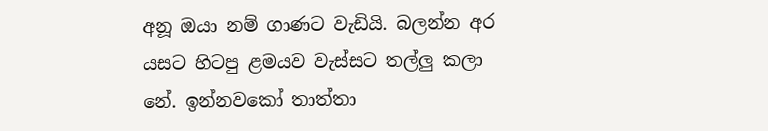අනූ ඔයා නම් ගාණට වැඩියි. බලන්න අර යසට හිටපු ළමයව වැස්සට තල්ලු කලා නේ. ඉන්නවකෝ තාත්තා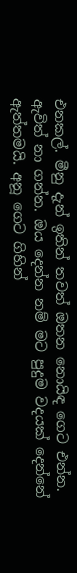එනකල්. මීනු දැන් ඉතින් තවත් ඔතන නොයිඳ ගෙට එන්න. ඇවිත් නා ගන්න. ඔය දෙන්න නම් මට පුදුම වදයක් දෙන්නේ ඇත්තමයි. අනූ ගෙට ගිහින්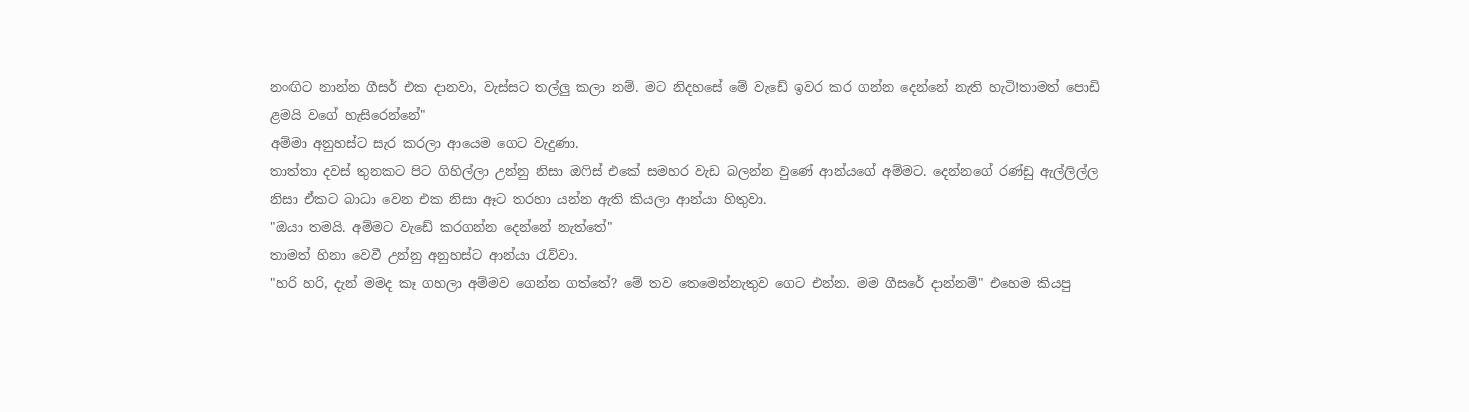නංඟිට නාන්න ගීසර් එක දානවා, වැස්සට තල්ලු කලා නම්. මට නිදහසේ මේ වැඩේ ඉවර කර ගන්න දෙන්නේ නැති හැටි!තාමත් පොඩි ළමයි වගේ හැසිරෙන්නේ"
අම්මා අනුහස්ට සැර කරලා ආයෙම ගෙට වැදුණා.
තාත්තා දවස් තුනකට පිට ගිහිල්ලා උන්නු නිසා ඔෆිස් එකේ සමහර වැඩ බලන්න වුණේ ආන්යගේ අම්මට. දෙන්නගේ රණ්ඩු ඇල්ලිල්ල නිසා ඒකට බාධා වෙන එක නිසා ඈට තරහා යන්න ඇති කියලා ආන්යා හිතුවා.
"ඔයා තමයි. අම්මට වැඩේ කරගන්න දෙන්නේ නැත්තේ"
තාමත් හිනා වෙවී උන්නු අනුහස්ට ආන්යා රැව්වා.
"හරි හරි, දැන් මමද කෑ ගහලා අම්මව ගෙන්න ගත්තේ? මේ තව තෙමෙන්නැතුව ගෙට එන්න. මම ගීසරේ දාන්නම්" එහෙම කියපු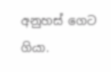අනුහස් ගෙට ගියා.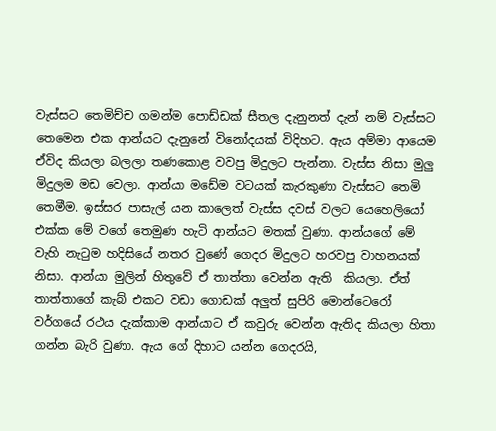වැස්සට තෙමිච්ච ගමන්ම පොඩ්ඩක් සීතල දැනුනත් දැන් නම් වැස්සට තෙමෙන එක ආන්යට දැනුනේ විනෝදයක් විදිහට. ඇය අම්මා ආයෙම ඒවිද කියලා බලලා තණකොළ වවපු මිදුලට පැන්නා. වැස්ස නිසා මුලු මිදුලම මඩ වෙලා. ආන්යා මඩේම වටයක් කැරකුණා වැස්සට තෙමි තෙමීම. ඉස්සර පාසැල් යන කාලෙත් වැස්ස දවස් වලට යෙහෙලියෝ එක්ක මේ වගේ තෙමුණ හැටි ආන්යට මතක් වුණා. ආන්යගේ මේ වැහි නැටුම හදිසියේ නතර වුණේ ගෙදර මිදුලට හරවපු වාහනයක් නිසා. ආන්යා මුලින් හිතුවේ ඒ තාත්තා වෙන්න ඇති  කියලා. ඒත් තාත්තාගේ කැබ් එකට වඩා ගොඩක් අලුත් සුපිරි මොන්ටෙරෝ වර්ගයේ රථය දැක්කාම ආන්යාට ඒ කවුරු වෙන්න ඇතිද කියලා හිතා ගන්න බැරි වුණා. ඇය ගේ දිහාට යන්න ගෙදරයි,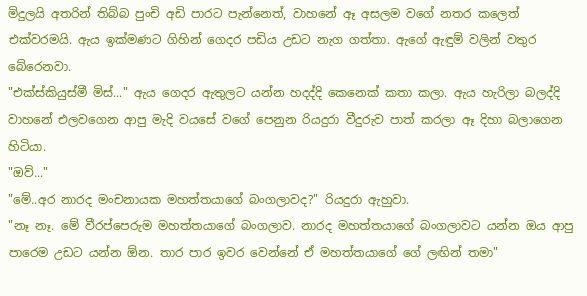මිදුලයි අතරින් තිබ්බ පුංචි අඩි පාරට පැන්නෙත්, වාහනේ ඈ අසලම වගේ නතර කලෙත් එක්වරමයි. ඇය ඉක්මණට ගිහින් ගෙදර පඩිය උඩට නැග ගත්තා. ඇගේ ඇඳුම් වලින් වතුර බේරෙනවා.
"එක්ස්කියුස්මී මිස්..." ඇය ගෙදර ඇතුලට යන්න හදද්දි කෙනෙක් කතා කලා. ඇය හැරිලා බලද්දි වාහනේ එලවගෙන ආපු මැදි වයසේ වගේ පෙනුන රියදුරා වීදුරුව පාත් කරලා ඈ දිහා බලාගෙන හිටියා.
"ඔව්..."
"මේ..අර නාරද මංචනායක මහත්තයාගේ බංගලාවද?" රියදුරා ඇහුවා.
"නෑ නෑ. මේ වීරප්පෙරුම මහත්තයාගේ බංගලාව. නාරද මහත්තයාගේ බංගලාවට යන්න ඔය ආපු පාරෙම උඩට යන්න ඕන. තාර පාර ඉවර වෙන්නේ ඒ මහත්තයාගේ ගේ ලඟින් තමා"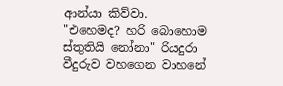ආන්යා කිව්වා.
"එහෙමද? හරි බොහොම ස්තුතියි නෝනා" රියදුරා  වීදුරුව වහගෙන වාහනේ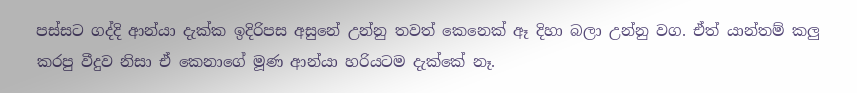පස්සට ගද්දි ආන්යා දැක්ක ඉදිරිපස අසුනේ උන්නු තවත් කෙනෙක් ඈ දිහා බලා උන්නු වග. ඒත් යාන්තම් කලු කරපු වීදුව නිසා ඒ කෙනාගේ මූණ ආන්යා හරියටම දැක්කේ නෑ.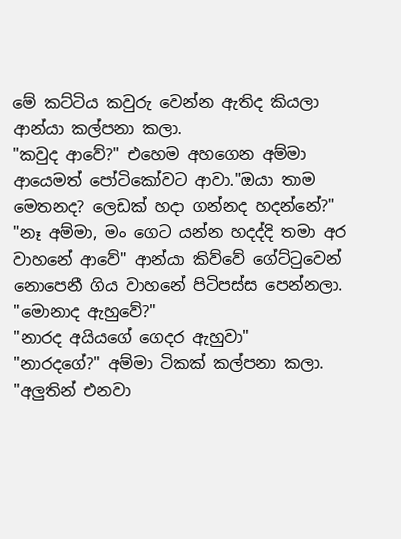මේ කට්ටිය කවුරු වෙන්න ඇතිද කියලා ආන්යා කල්පනා කලා.
"කවුද ආවේ?" එහෙම අහගෙන අම්මා ආයෙමත් පෝටිකෝවට ආවා."ඔයා තාම මෙතනද? ලෙඩක් හදා ගන්නද හදන්නේ?"
"නෑ අම්මා, මං ගෙට යන්න හදද්දි තමා අර වාහනේ ආවේ" ආන්යා කිව්වේ ගේට්ටුවෙන් නොපෙනී ගිය වාහනේ පිටිපස්ස පෙන්නලා.
"මොනාද ඇහුවේ?"
"නාරද අයියගේ ගෙදර ඇහුවා"
"නාරදගේ?" අම්මා ටිකක් කල්පනා කලා. "අලුතින් එනවා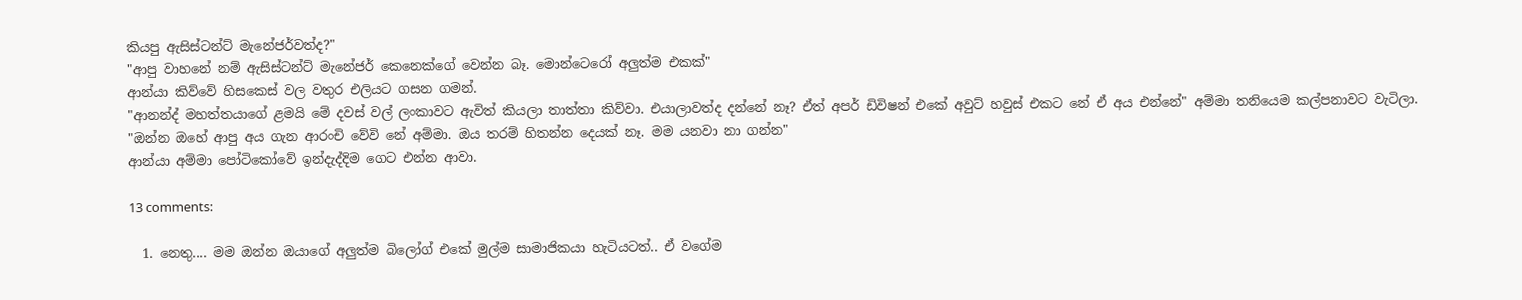කියපු ඇසිස්ටන්ට් මැනේජර්වත්ද?"
"ආපු වාහනේ නම් ඇසිස්ටන්ට් මැනේජර් කෙනෙක්ගේ වෙන්න බෑ. මොන්ටෙරෝ අලුත්ම එකක්"
ආන්යා කිව්වේ හිසකෙස් වල වතුර එලියට ගසන ගමන්.
"ආනන්ද් මහත්තයාගේ ළමයි මේ දවස් වල් ලංකාවට ඇවිත් කියලා තාත්තා කිව්වා. එයාලාවත්ද දන්නේ නෑ? ඒත් අපර් ඩිවිෂන් එකේ අවුට් හවුස් එකට නේ ඒ අය එන්නේ" අම්මා තනියෙම කල්පනාවට වැටිලා.
"ඔන්න ඔහේ ආපු අය ගැන ආරංචි වේවි නේ අම්මා. ඔය තරම් හිතන්න දෙයක් නෑ. මම යනවා නා ගන්න"
ආන්යා අම්මා පෝටිකෝවේ ඉන්දැද්දිම ගෙට එන්න ආවා.

13 comments:

  1. නෙතු.... මම ඔන්න ඔයාගේ අලුත්ම බිලෝග් එකේ මුල්ම සාමාජිකයා හැටියටත්.. ඒ වගේම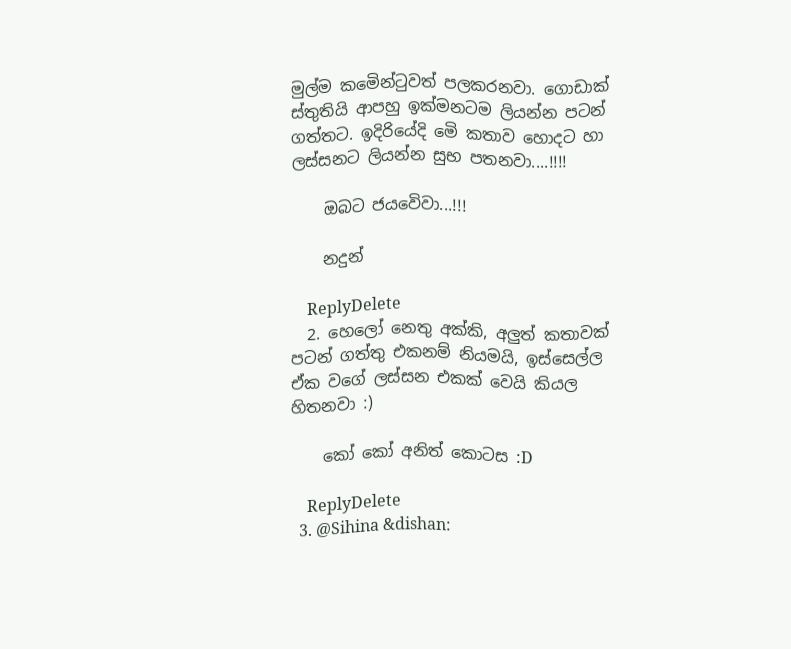මුල්ම කමෙින්ටුවත් පලකරනවා. ගොඩාක් ස්තුතියි ආපහු ඉක්මනටම ලියන්න පටන් ගත්තට. ඉදිරියේදි මෙි කතාව හොදට හා ලස්සනට ලියන්න සුභ පතනවා....!!!!

    ඔබට ජයවෙිවා...!!!

    නදුන්

    ReplyDelete
  2. හෙලෝ නෙතු අක්කි, අලුත් කතාවක් පටන් ගත්තු එකනම් නියමයි, ඉස්සෙල්ල ඒක වගේ ලස්සන එකක් වෙයි කියල හිතනවා :)

    කෝ කෝ අනිත් කොටස :D

    ReplyDelete
  3. @Sihina &dishan: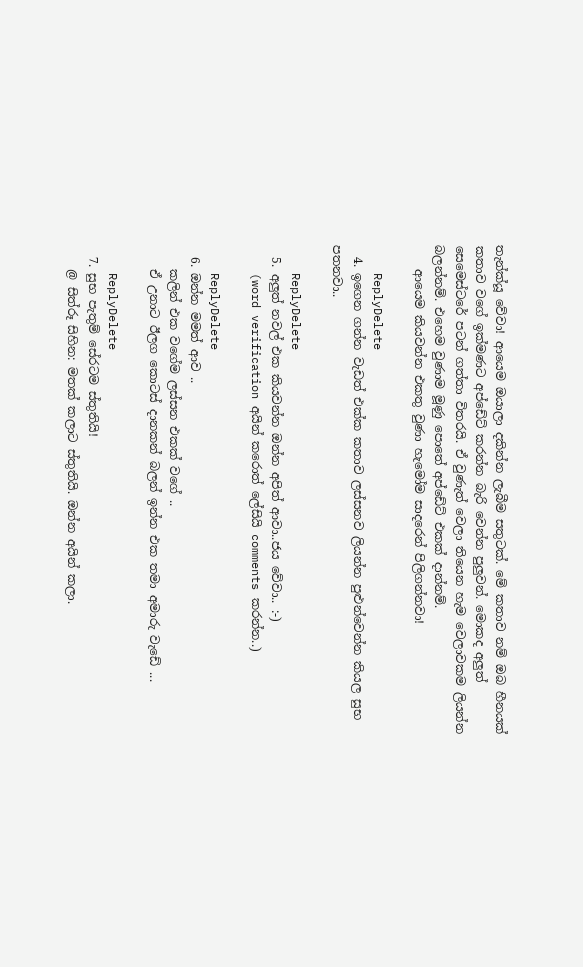තැන්ක්යූ වේවා! ආයෙම ඔයාලා දකින්න ලැබීම සතුටක්. මේ කතාව නම් ඔබ හීනයක් කතාව වගේ ඉක්මණට අප්ඩේට් කරන්න බැරි වෙන්න පුලුවන්. මොකද අලුත් සෙමෙස්ටරේ පටන් ගත්තා විතරයි. ඒ වුණැත් වෙලා තියෙන හැම වෙලාවකම ලියන්න බලන්නම්. එහෙම වුණාම මූණු පොතේ අප්ඩේට් එකක් දාන්නම්.
    ආයෙම කියවන්න එකතු වුණා හැමෝම සාදරෙන් පිලිගන්නවා!

    ReplyDelete
  4. ඉගෙන ගන්න වැඩත් එක්ක කතාව ලස්සනව ලියන්න පුළුන්වෙන්න කියල සුභ පතනවා..

    ReplyDelete
  5. අලුත් නවල් එක කියවන්න ඔන්න අපිත් ආවා..ජය වේවා.. :-)
    (word verification අයින් කරොත් ලේසියි comments කරන්න..)

    ReplyDelete
  6. ඔන්න මමත් ආව ..
    කලින් එක වගේම ලස්සන එකක් වගේ ..
    ඒ උනාට ඊලග කොටස් දානකන් බලන් ඉන්න එක තමා අමාරු වැඩේ ...

    ReplyDelete
  7. සුභ පැතුම් සේරටම ස්තුතියි!
    @ සිත්රූ සිහින: මතක් කලාට ස්තුතියි. ඔන්න අයින් කලා.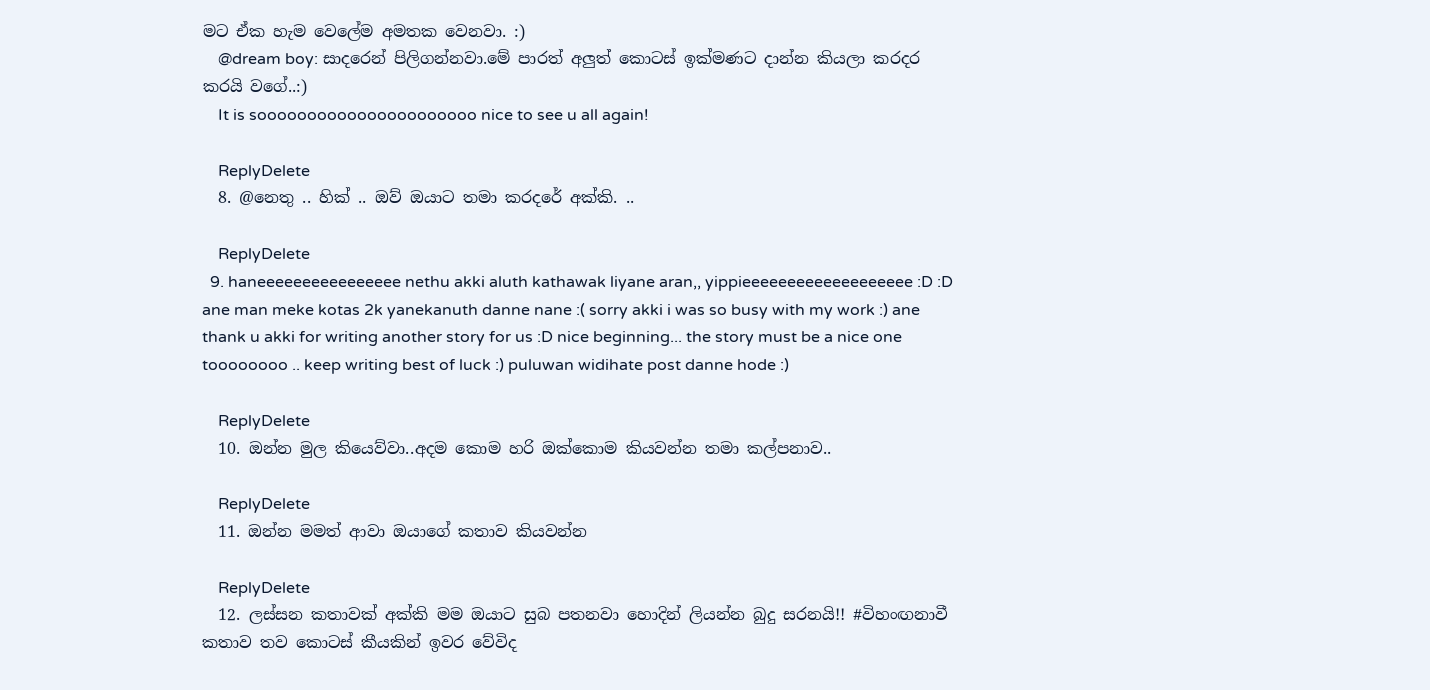මට ඒක හැම වෙලේම අමතක වෙනවා. :)
    @dream boy: සාදරෙන් පිලිගන්නවා.මේ පාරත් අලුත් කොටස් ඉක්මණට දාන්න කියලා කරදර කරයි වගේ..:)
    It is soooooooooooooooooooooo nice to see u all again!

    ReplyDelete
  8. @නෙතු .. හික් .. ඔව් ඔයාට තමා කරදරේ අක්කි. ..

    ReplyDelete
  9. haneeeeeeeeeeeeeeee nethu akki aluth kathawak liyane aran,, yippieeeeeeeeeeeeeeeeeee :D :D ane man meke kotas 2k yanekanuth danne nane :( sorry akki i was so busy with my work :) ane thank u akki for writing another story for us :D nice beginning... the story must be a nice one toooooooo .. keep writing best of luck :) puluwan widihate post danne hode :)

    ReplyDelete
  10. ඔන්න මුල කියෙව්වා..අදම කොම හරි ඔක්කොම කියවන්න තමා කල්පනාව..

    ReplyDelete
  11. ඔන්න මමත් ආවා ඔයාගේ කතාව කියවන්න

    ReplyDelete
  12. ලස්සන කතාවක් අක්කි මම ඔයාට සුබ පතනවා හොදින් ලියන්න බුදු සරනයි!! #විහංඟනාවී කතාව තව කොටස් කීයකින් ඉවර වේවිද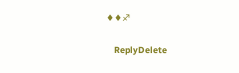♦♦♐

    ReplyDelete